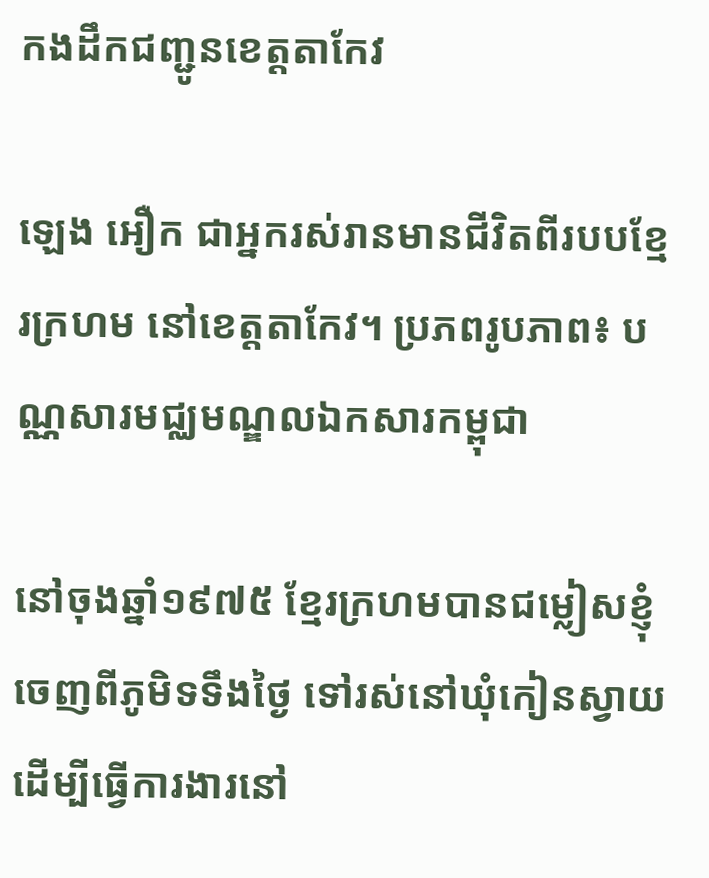កងដឹកជញ្ជូនខេត្តតាកែវ

ឡេង អឿក ជាអ្នករស់រានមានជីវិតពីរបបខ្មែរក្រហម នៅខេត្តតាកែវ។ ប្រភពរូបភាព៖ បណ្ណសារមជ្ឈមណ្ឌលឯកសារកម្ពុជា

នៅចុងឆ្នាំ១៩៧៥ ខ្មែរក្រហមបានជម្លៀសខ្ញុំចេញពីភូមិទទឹងថ្ងៃ ទៅរស់នៅឃុំកៀនស្វាយ ដើម្បីធ្វើការងារនៅ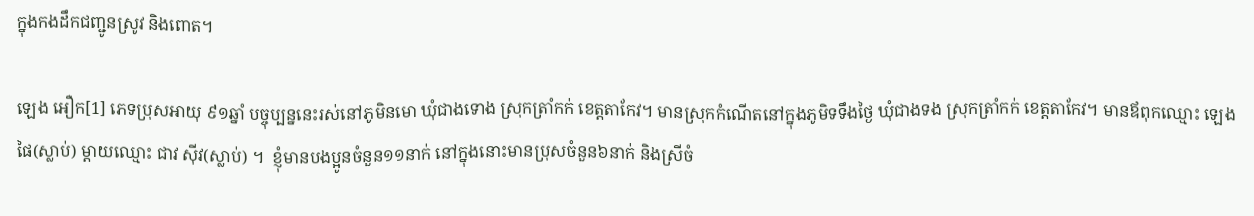ក្នុងកងដឹកជញ្ជូនស្រូវ និងពោត។

ឡេង អឿក[1] ភេទប្រុសអាយុ ៩១ឆ្នាំ បច្ចុប្បន្ននេះរស់នៅភូមិនមោ ឃុំជាងទោង ស្រុកត្រាំកក់ ខេត្តតាកែវ។ មានស្រុកកំណើតនៅក្នុងភូមិទទឹងថ្ងៃ ឃុំជាងទង ស្រុកត្រាំកក់ ខេត្តតាកែវ។ មានឪពុកឈ្មោះ ឡេង ផៃ(ស្លាប់) ម្ដាយឈ្មោះ ជាវ ស៊ីវ(ស្លាប់) ។  ខ្ញុំមានបងប្អូនចំនួន១១នាក់ នៅក្នុងនោះមានប្រុសចំនួន៦នាក់ និងស្រីចំ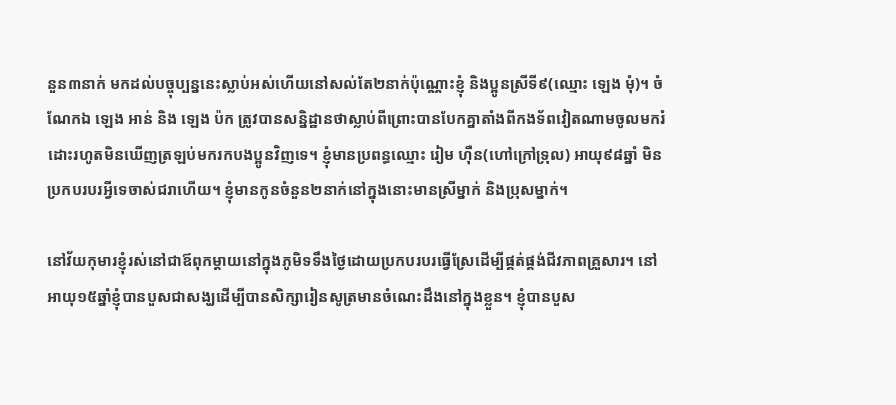នួន៣នាក់ មកដល់បច្ចុប្បន្ននេះស្លាប់អស់ហើយនៅសល់តែ២នាក់ប៉ុណ្ណោះខ្ញុំ និងប្អូនស្រីទី៩(ឈ្មោះ ឡេង មុំ)។ ចំណែកឯ ឡេង អាន់ និង ឡេង ប៉ក ត្រូវបានសនិ្នដ្ឋានថាស្លាប់ពីព្រោះបានបែកគ្នាតាំងពីកងទ័ពវៀតណាមចូលមករំដោះរហូតមិនឃើញត្រឡប់មករកបងប្អូនវិញទេ។ ខ្ញុំមានប្រពន្ធឈ្មោះ រៀម ហ៊ឺន(ហៅក្រៅទ្រុល) អាយុ៩៨ឆ្នាំ មិនប្រកបរបរអ្វីទេចាស់ជរាហើយ។ ខ្ញុំមានកូនចំនួន២នាក់នៅក្នុងនោះមានស្រីម្នាក់ និងប្រុសម្នាក់។

នៅវ័យកុមារខ្ញុំរស់នៅជាឪពុកម្ដាយនៅក្នុងភូមិទទឹងថ្ងៃដោយប្រកបរបរធ្វើស្រែដើម្បីផ្គត់ផ្គង់ជីវភាពគ្រួសារ។ នៅអាយុ១៥ឆ្នាំខ្ញុំបានបួសជាសង្ឃដើម្បីបានសិក្សារៀនសូត្រមានចំណេះដឹងនៅក្នុងខ្លួន។ ខ្ញុំបានបួស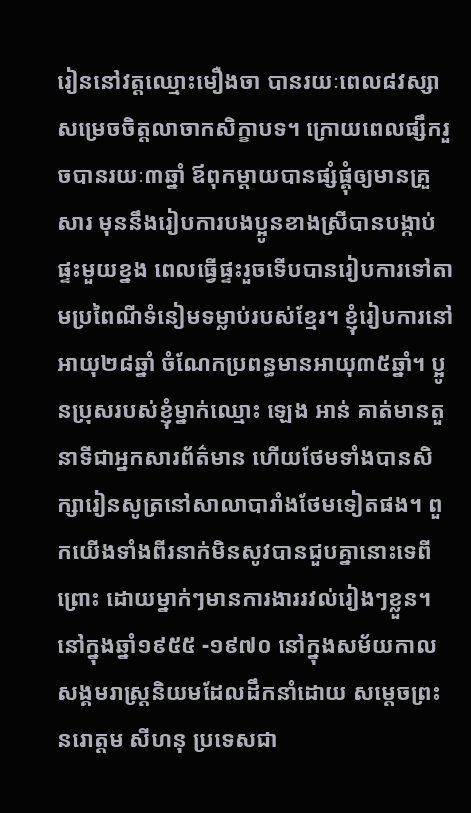រៀននៅវត្តឈ្មោះមឿងចា បានរយៈពេល៨វស្សា សម្រេចចិត្តលាចាកសិក្ខាបទ។ ក្រោយពេលផ្សឹករួចបានរយៈ៣ឆ្នាំ ឪពុកម្ដាយបានផ្សំផ្គុំឲ្យមានគ្រួសារ មុននឹងរៀបការបងប្អូនខាងស្រីបានបង្កាប់ផ្ទះមួយខ្នង ពេលធ្វើផ្ទះរួចទើបបានរៀបការទៅតាមប្រពៃណីទំនៀមទម្លាប់របស់ខ្មែរ។ ខ្ញុំរៀបការនៅអាយុ២៨ឆ្នាំ ចំណែកប្រពន្ធមានអាយុ៣៥ឆ្នាំ។ ប្អូនប្រុសរបស់ខ្ញុំម្នាក់ឈ្មោះ ឡេង អាន់ គាត់មានតួនាទីជាអ្នកសារព័ត៌មាន ហើយថែមទាំងបានសិក្សារៀនសូត្រនៅសាលាបារាំងថែមទៀតផង។ ពួកយើងទាំងពីរនាក់មិនសូវបានជួបគ្នានោះទេពីព្រោះ ដោយម្នាក់ៗមានការងាររវល់រៀងៗខ្លួន។ នៅក្នុងឆ្នាំ១៩៥៥ -១៩៧០ នៅក្នុងសម័យកាលសង្គមរាស្រ្ដនិយមដែលដឹកនាំដោយ សម្ដេចព្រះ នរោត្ដម សីហនុ ប្រទេសជា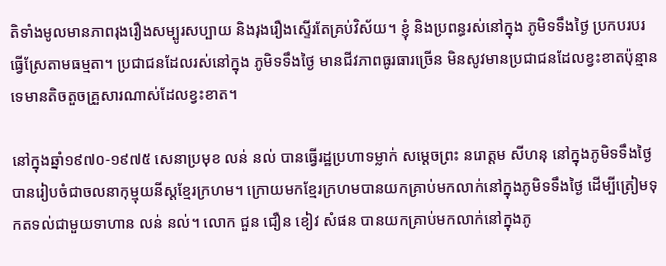តិទាំងមូលមានភាពរុងរឿងសម្បូរសប្បាយ និងរុងរឿងស្ទើរតែគ្រប់វិស័យ។ ខ្ញុំ និងប្រពន្ធរស់នៅក្នុង ភូមិទទឹងថ្ងៃ ប្រកបរបរធ្វើស្រែតាមធម្មតា។ ប្រជាជនដែលរស់នៅក្នុង ភូមិទទឹងថ្ងៃ មានជីវភាពធូរធារច្រើន មិនសូវមានប្រជាជនដែលខ្វះខាតប៉ុន្មានទេមានតិចតួចគ្រួសារណាស់ដែលខ្វះខាត។

នៅក្នុងឆ្នាំ១៩៧០-១៩៧៥ សេនាប្រមុខ លន់ នល់ បានធ្វើរដ្ឋប្រហាទម្លាក់ សម្ដេចព្រះ នរោត្ដម សីហនុ នៅក្នុងភូមិទទឹងថ្ងៃ បានរៀបចំជាចលនាកុម្មុយនីស្តខ្មែរក្រហម។ ក្រោយមកខ្មែរក្រហមបានយកគ្រាប់មកលាក់នៅក្នុងភូមិទទឹងថ្ងៃ ដើម្បីត្រៀមទុកតទល់ជាមួយទាហាន លន់ នល់។ លោក ជួន ជឿន ខៀវ សំផន បានយកគ្រាប់មកលាក់នៅក្នុងភូ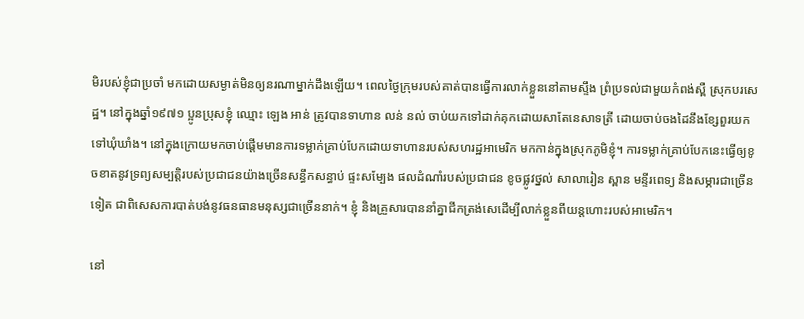មិរបស់ខ្ញុំជាប្រចាំ មកដោយសម្ងាត់មិនឲ្យនរណាម្នាក់ដឹងឡើយ។ ពេលថ្ងៃក្រុមរបស់គាត់បានធ្វើការលាក់ខ្លួននៅតាមស្ទឹង ព្រំប្រទល់ជាមួយកំពង់ស្ពឺ ស្រុកបរសេដ្ឋ។ នៅក្នុងឆ្នាំ១៩៧១ ប្អូនប្រុសខ្ញុំ ឈ្មោះ ឡេង អាន់ ត្រូវបានទាហាន លន់ នល់ ចាប់យកទៅដាក់គុកដោយសាតែនេសាទត្រី ដោយចាប់ចងដៃនឹងខ្សែពួរយកទៅឃុំឃាំង។ នៅក្នុងក្រោយមកចាប់ផ្ដើមមានការទម្លាក់គ្រាប់បែកដោយទាហានរបស់សហរដ្ឋអាមេរិក មកកាន់ក្នុងស្រុកភូមិខ្ញុំ។ ការទម្លាក់គ្រាប់បែកនេះធ្វើឲ្យខូចខាតនូវទ្រព្យសម្បត្ដិរបស់ប្រជាជនយ៉ាងច្រើនសន្ធឹកសន្ធាប់ ផ្ទះសម្បែង ផលដំណាំរបស់ប្រជាជន ខូចផ្លូវថ្នល់ សាលារៀន ស្ពាន មន្ទីរពេទ្យ និងសម្ភារជាច្រើនទៀត ជាពិសេសការបាត់បង់នូវធនធានមនុស្សជាច្រើននាក់។ ខ្ញុំ និងគ្រួសារបាននាំគ្នាជីកត្រង់សេដើម្បីលាក់ខ្លួនពីយន្តហោះរបស់អាមេរិក។

នៅ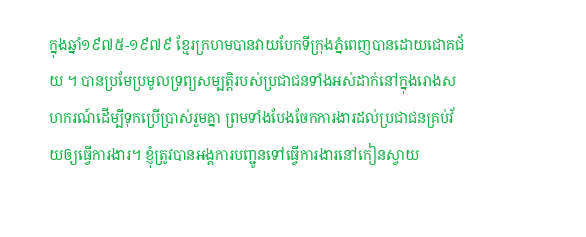ក្នុងឆ្នាំ១៩៧៥-១៩៧៩ ខ្មែរក្រហមបានវាយបែកទីក្រុងភ្នំពេញបានដោយជោគជ័យ ។ បានប្រមែប្រមូលទ្រព្យសម្បត្ដិរបស់ប្រជាជនទាំងអស់ដាក់នៅក្នុងរោងសហករណ៍ដើម្បីទុកប្រើប្រាស់រួមគ្នា ព្រមទាំងបែងចែកការងារដល់ប្រជាជនគ្រប់វ័យឲ្យធ្វើការងារ។ ខ្ញុំត្រូវបានអង្គការបញ្ជូនទៅធ្វើការងារនៅកៀនស្វាយ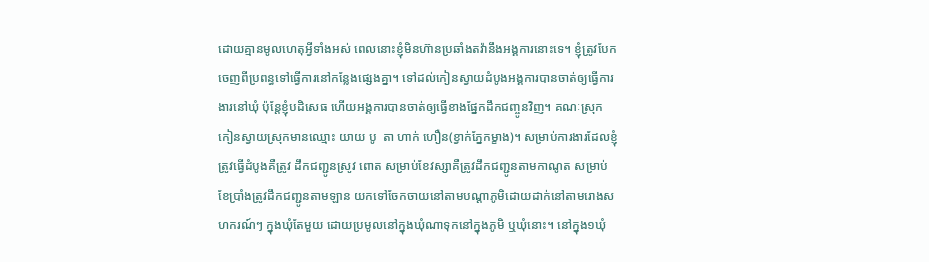ដោយគ្មានមូលហេតុអ្វីទាំងអស់ ពេលនោះខ្ញុំមិនហ៊ានប្រឆាំងតវ៉ានឹងអង្គការនោះទេ។ ខ្ញុំត្រូវបែកចេញពីប្រពន្ធទៅធ្វើការនៅកន្លែងផ្សេងគ្នា។ ទៅដល់កៀនស្វាយដំបូងអង្គការបានចាត់ឲ្យធ្វើការងារនៅឃុំ ប៉ុន្តែខ្ញុំបដិសេធ ហើយអង្គការបានចាត់ឲ្យធ្វើខាងផ្នែកដឹកជញ្ចូនវិញ។ គណៈស្រុកកៀនស្វាយស្រុកមានឈ្មោះ យាយ បូ  តា ហាក់ ហឿន(ខ្វាក់ភ្នែកម្ខាង)។ សម្រាប់ការងារដែលខ្ញុំត្រូវធ្វើដំបូងគឺត្រូវ ដឹកជញ្ជូនស្រូវ ពោត សម្រាប់ខែវស្សាគឺត្រូវដឹកជញ្ជូនតាមកាណូត សម្រាប់ខែប្រាំងត្រូវដឹកជញ្ជូនតាមឡាន យកទៅចែកចាយនៅតាមបណ្ដាភូមិដោយដាក់នៅតាមរោងសហករណ៍ៗ ក្នុងឃុំតែមួយ ដោយប្រមូលនៅក្នុងឃុំណាទុកនៅក្នុងភូមិ ឬឃុំនោះ។ នៅក្នុង១ឃុំ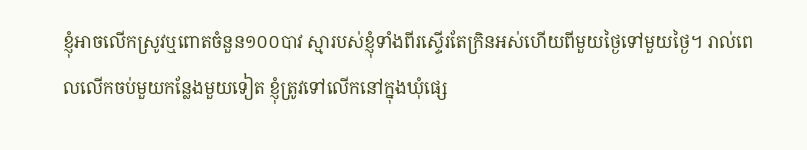ខ្ញុំអាចលើកស្រូវឬពោតចំនួន១០០បាវ ស្មារបស់ខ្ញុំទាំងពីរស្ទើរតែក្រិនអស់ហើយពីមួយថ្ងៃទៅមួយថ្ងៃ។ រាល់ពេលលើកចប់មួយកន្លែងមួយទៀត ខ្ញុំត្រូវទៅលើកនៅក្នុងឃុំផ្សេ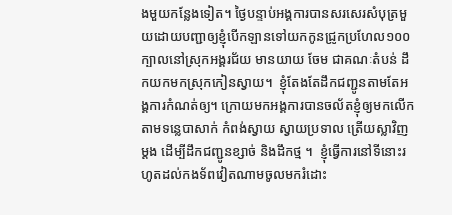ងមួយកន្លែងទៀត។ ថ្ងៃបន្ទាប់អង្គការបានសរសេរសំបុត្រមួយដោយបញ្ជាឲ្យខ្ញុំបើកឡានទៅយកកូនជ្រូកប្រហែល១០០ក្បាលនៅស្រុកអង្គរជ័យ មានយាយ ចែម ជាគណៈតំបន់ ដឹកយកមកស្រុកកៀនស្វាយ។  ខ្ញុំតែងតែដឹកជញ្ជូនតាមតែអង្គការកំណត់ឲ្យ។ ក្រោយមកអង្គការបានចល័តខ្ញុំឲ្យមកលើកតាមទន្លេបាសាក់ កំពង់ស្វាយ ស្វាយប្រទាល ត្រើយស្លាវិញម្ដង ដើម្បីដឹកជញ្ជូនខ្សាច់ និងដឹកថ្ម ។  ខ្ញុំធ្វើការនៅទីនោះរហូតដល់កងទ័ពវៀតណាមចូលមករំដោះ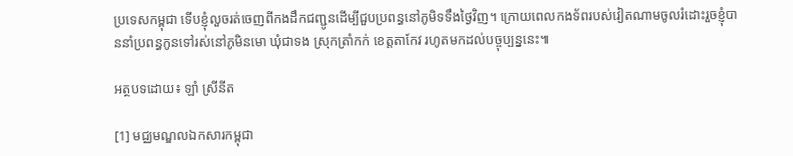ប្រទេសកម្ពុជា ទើបខ្ញុំលួចរត់ចេញពីកងដឹកជញ្ជូនដើម្បីជួបប្រពន្ធនៅភូមិទទឹងថ្ងៃវិញ។ ក្រោយពេលកងទ័ពរបស់វៀតណាមចូលរំដោះរួចខ្ញុំបាននាំប្រពន្ធកូនទៅរស់នៅភូមិនមោ ឃុំជាទង ស្រុកត្រាំកក់ ខេត្តតាកែវ រហូតមកដល់បច្ចុប្បន្ននេះ៕

អត្ថបទដោយ៖ ឡាំ ស្រីនីត

[1] មជ្ឈមណ្ឌលឯកសារកម្ពុជា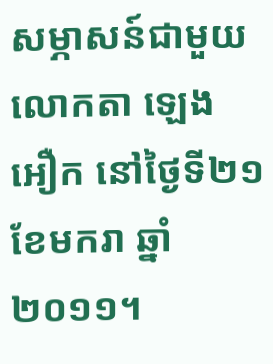សម្ភាសន៍ជាមួយលោកតា ឡេង អឿក នៅថ្ងៃទី២១ ខែមករា ឆ្នាំ២០១១។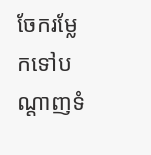ចែករម្លែកទៅបណ្តាញទំ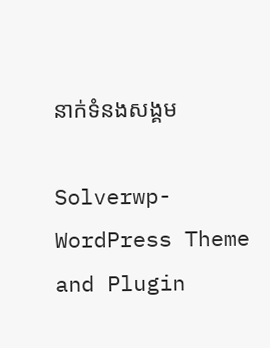នាក់ទំនងសង្គម

Solverwp- WordPress Theme and Plugin